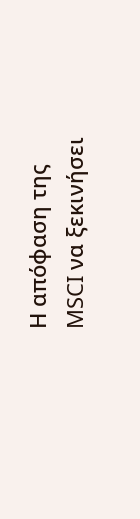Η απόφαση της MSCI να ξεκινήσει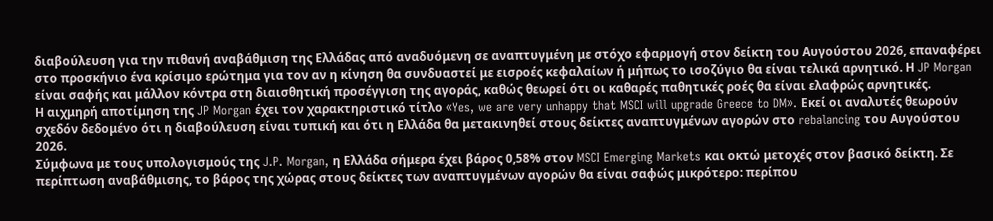διαβούλευση για την πιθανή αναβάθμιση της Ελλάδας από αναδυόμενη σε αναπτυγμένη με στόχο εφαρμογή στον δείκτη του Αυγούστου 2026, επαναφέρει στο προσκήνιο ένα κρίσιμο ερώτημα για τον αν η κίνηση θα συνδυαστεί με εισροές κεφαλαίων ή μήπως το ισοζύγιο θα είναι τελικά αρνητικό. Η JP Morgan είναι σαφής και μάλλον κόντρα στη διαισθητική προσέγγιση της αγοράς, καθώς θεωρεί ότι οι καθαρές παθητικές ροές θα είναι ελαφρώς αρνητικές.
Η αιχμηρή αποτίμηση της JP Morgan έχει τον χαρακτηριστικό τίτλο «Yes, we are very unhappy that MSCI will upgrade Greece to DM». Εκεί οι αναλυτές θεωρούν σχεδόν δεδομένο ότι η διαβούλευση είναι τυπική και ότι η Ελλάδα θα μετακινηθεί στους δείκτες αναπτυγμένων αγορών στο rebalancing του Αυγούστου 2026.
Σύμφωνα με τους υπολογισμούς της J.P. Morgan, η Ελλάδα σήμερα έχει βάρος 0,58% στον MSCI Emerging Markets και οκτώ μετοχές στον βασικό δείκτη. Σε περίπτωση αναβάθμισης, το βάρος της χώρας στους δείκτες των αναπτυγμένων αγορών θα είναι σαφώς μικρότερο: περίπου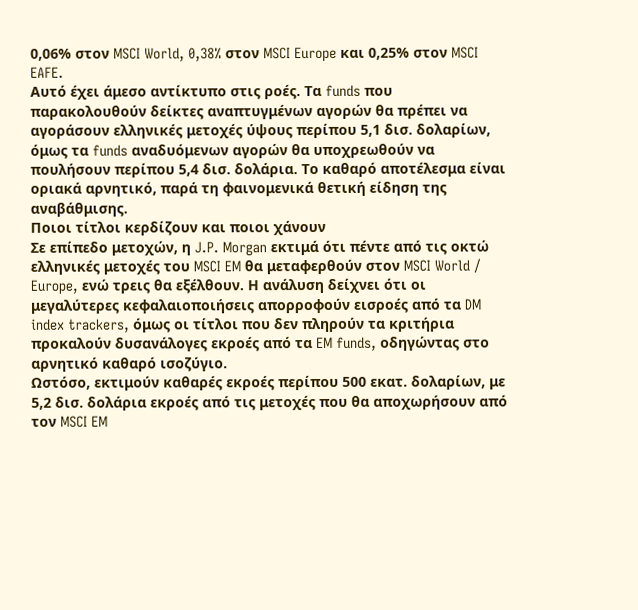0,06% στον MSCI World, 0,38% στον MSCI Europe και 0,25% στον MSCI EAFE.
Αυτό έχει άμεσο αντίκτυπο στις ροές. Τα funds που παρακολουθούν δείκτες αναπτυγμένων αγορών θα πρέπει να αγοράσουν ελληνικές μετοχές ύψους περίπου 5,1 δισ. δολαρίων, όμως τα funds αναδυόμενων αγορών θα υποχρεωθούν να πουλήσουν περίπου 5,4 δισ. δολάρια. Το καθαρό αποτέλεσμα είναι οριακά αρνητικό, παρά τη φαινομενικά θετική είδηση της αναβάθμισης.
Ποιοι τίτλοι κερδίζουν και ποιοι χάνουν
Σε επίπεδο μετοχών, η J.P. Morgan εκτιμά ότι πέντε από τις οκτώ ελληνικές μετοχές του MSCI EM θα μεταφερθούν στον MSCI World / Europe, ενώ τρεις θα εξέλθουν. Η ανάλυση δείχνει ότι οι μεγαλύτερες κεφαλαιοποιήσεις απορροφούν εισροές από τα DM index trackers, όμως οι τίτλοι που δεν πληρούν τα κριτήρια προκαλούν δυσανάλογες εκροές από τα EM funds, οδηγώντας στο αρνητικό καθαρό ισοζύγιο.
Ωστόσο, εκτιμούν καθαρές εκροές περίπου 500 εκατ. δολαρίων, με 5,2 δισ. δολάρια εκροές από τις μετοχές που θα αποχωρήσουν από τον MSCI EM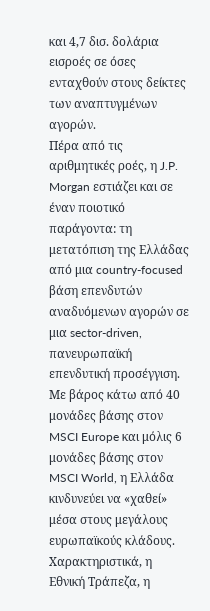και 4,7 δισ. δολάρια εισροές σε όσες ενταχθούν στους δείκτες των αναπτυγμένων αγορών.
Πέρα από τις αριθμητικές ροές, η J.P. Morgan εστιάζει και σε έναν ποιοτικό παράγοντα: τη μετατόπιση της Ελλάδας από μια country-focused βάση επενδυτών αναδυόμενων αγορών σε μια sector-driven, πανευρωπαϊκή επενδυτική προσέγγιση. Με βάρος κάτω από 40 μονάδες βάσης στον MSCI Europe και μόλις 6 μονάδες βάσης στον MSCI World, η Ελλάδα κινδυνεύει να «χαθεί» μέσα στους μεγάλους ευρωπαϊκούς κλάδους.
Χαρακτηριστικά, η Εθνική Τράπεζα, η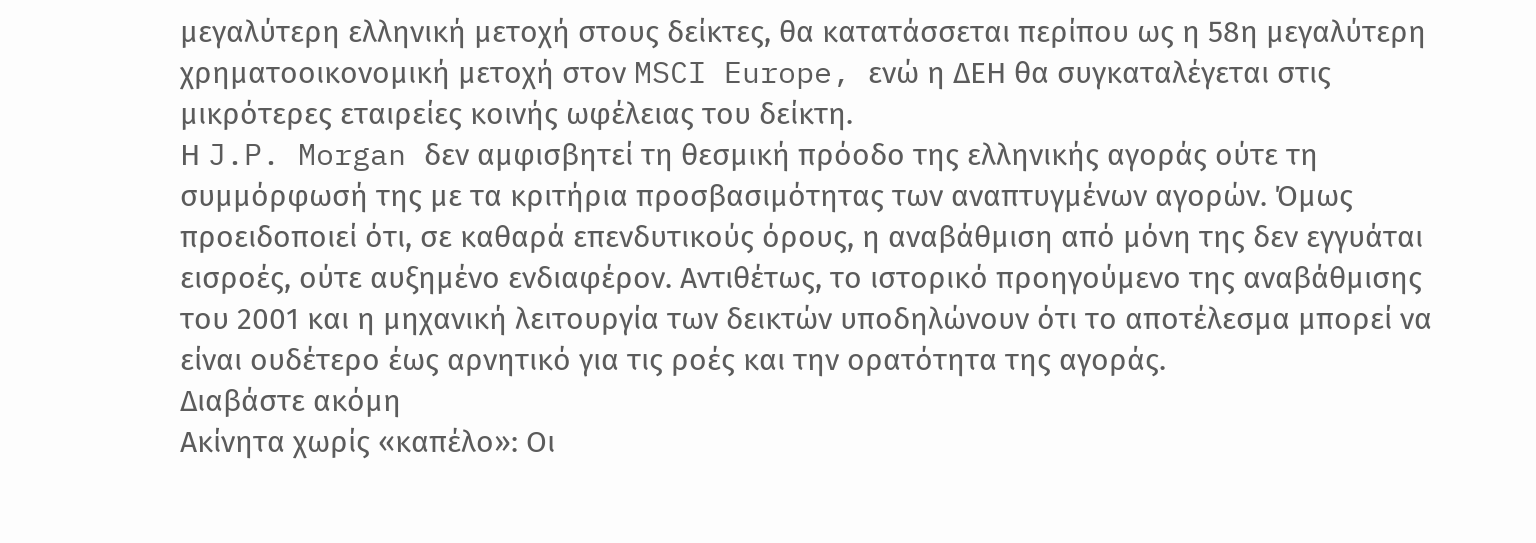μεγαλύτερη ελληνική μετοχή στους δείκτες, θα κατατάσσεται περίπου ως η 58η μεγαλύτερη χρηματοοικονομική μετοχή στον MSCI Europe, ενώ η ΔΕΗ θα συγκαταλέγεται στις μικρότερες εταιρείες κοινής ωφέλειας του δείκτη.
Η J.P. Morgan δεν αμφισβητεί τη θεσμική πρόοδο της ελληνικής αγοράς ούτε τη συμμόρφωσή της με τα κριτήρια προσβασιμότητας των αναπτυγμένων αγορών. Όμως προειδοποιεί ότι, σε καθαρά επενδυτικούς όρους, η αναβάθμιση από μόνη της δεν εγγυάται εισροές, ούτε αυξημένο ενδιαφέρον. Αντιθέτως, το ιστορικό προηγούμενο της αναβάθμισης του 2001 και η μηχανική λειτουργία των δεικτών υποδηλώνουν ότι το αποτέλεσμα μπορεί να είναι ουδέτερο έως αρνητικό για τις ροές και την ορατότητα της αγοράς.
Διαβάστε ακόμη
Ακίνητα χωρίς «καπέλο»: Oι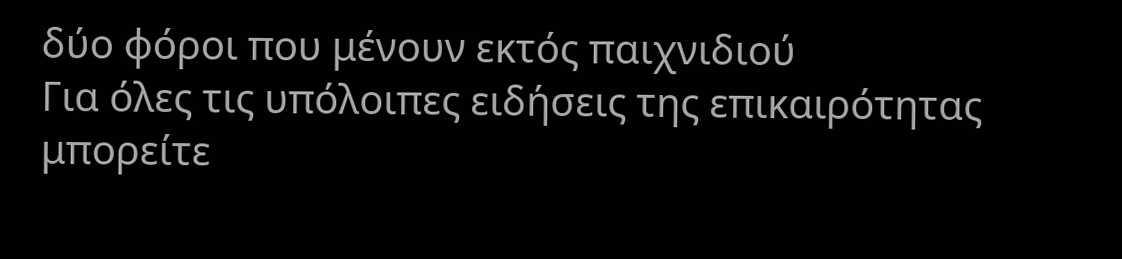δύο φόροι που μένουν εκτός παιχνιδιού
Για όλες τις υπόλοιπες ειδήσεις της επικαιρότητας μπορείτε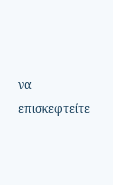να επισκεφτείτε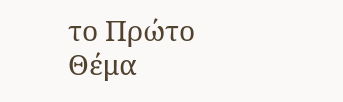το Πρώτο Θέμα